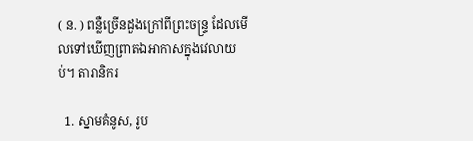( ន. ) ពន្លឺច្រើនដួងក្រៅពីព្រះចន្ទ្រ ដែលមើលទៅឃើញព្រាតឯអាកាសក្នុងវេលាយប់។ តារានិករ

  1. ស្នាមគំនូស, រូប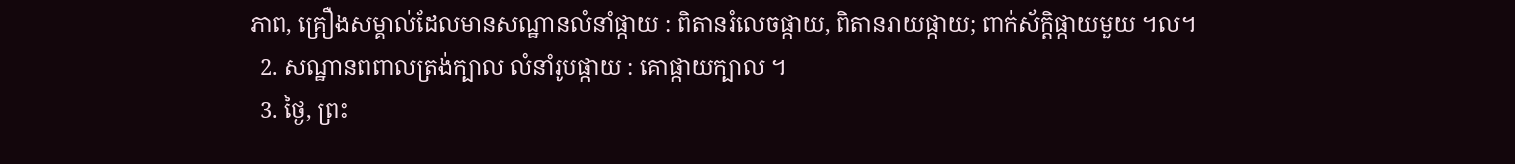ភាព, គ្រឿងសម្គាល់ដែលមានសណ្ឋានលំនាំផ្កាយ : ពិតានរំលេចផ្កាយ, ពិតានរាយផ្កាយ; ពាក់ស័ក្តិផ្កាយមួយ ។ល។
  2. សណ្ឋានពពាលត្រង់ក្បាល លំនាំរូបផ្កាយ : គោផ្កាយក្បាល ។
  3. ថ្ងៃ, ព្រះ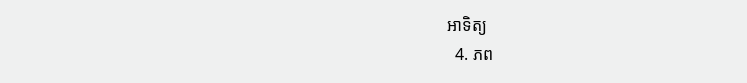អាទិត្យ
  4. ភព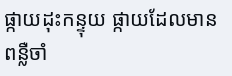ផ្កាយដុះកន្ទុយ ផ្កាយដែលមានពន្លឺចាំ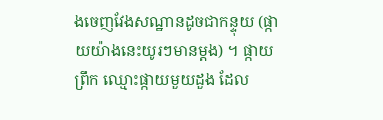ងចេញវែងសណ្ឋានដូចជាកន្ទុយ (ផ្កាយយ៉ាងនេះយូរៗមានម្ដង) ។ ផ្កាយព្រឹក ឈ្មោះផ្កាយមួយដួង ដែល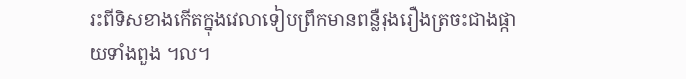រះពីទិសខាងកើតក្នុងវេលាទៀបព្រឹកមានពន្លឺរុងរឿងត្រចះជាងផ្កាយទាំងពួង ។ល។